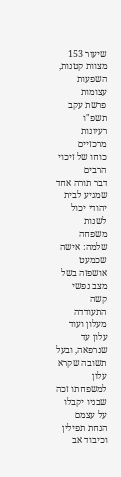שיעור 153
מצוות קטנות, השפעות עצומות
פרשת עקב תשפ"ו
רעיונות מרכזיים
כוחו של זיכוי הרבים
דבר תורה אחד שמגיע לבית יהודי יכול לשנות משפחה שלמה: אישה שכמעט אושפזה בשל מצב נפשי קשה התעודדה מעלון ועוד עלון עד שנרפאה, ובעל תשובה שקרא עלון למשפחתו זכה שבניו יקבלו על עצמם הנחת תפילין וכיבוד אב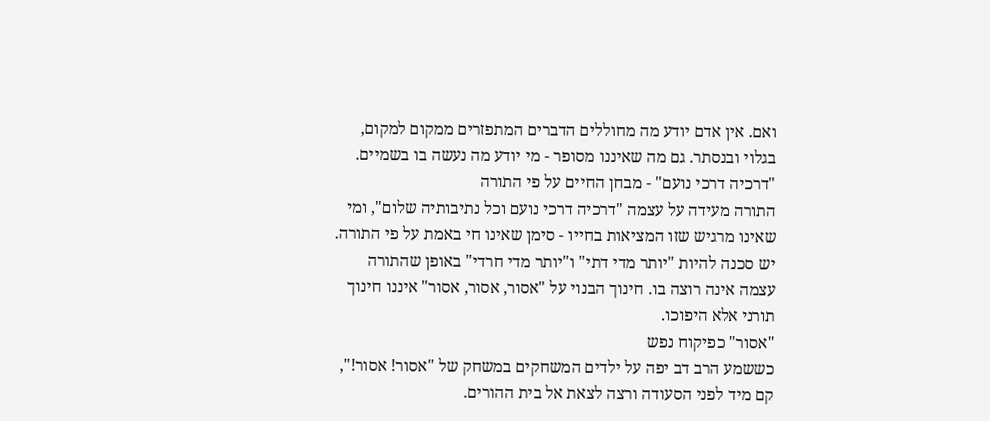ואם. אין אדם יודע מה מחוללים הדברים המתפזרים ממקום למקום, בגלוי ובנסתר. גם מה שאיננו מסופר - מי יודע מה נעשה בו בשמיים.
"דרכיה דרכי נועם" - מבחן החיים על פי התורה
התורה מעידה על עצמה "דרכיה דרכי נועם וכל נתיבותיה שלום", ומי שאינו מרגיש שזו המציאות בחייו - סימן שאינו חי באמת על פי התורה. יש סכנה להיות "יותר מדי דתי" ו"יותר מדי חרדי" באופן שהתורה עצמה אינה רוצה בו. חינוך הבנוי על "אסור, אסור, אסור" איננו חינוך תורני אלא היפוכו.
"אסור" כפיקוח נפש
כששמע הרב דב יפה על ילדים המשחקים במשחק של "אסור! אסור!", קם מיד לפני הסעודה ורצה לצאת אל בית ההורים.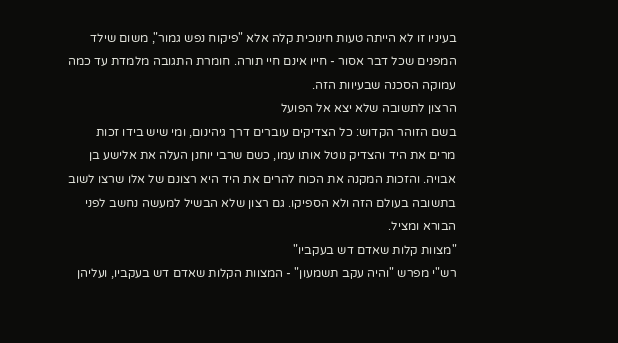בעיניו זו לא הייתה טעות חינוכית קלה אלא "פיקוח נפש גמור", משום שילד המפנים שכל דבר אסור - חייו אינם חיי תורה. חומרת התגובה מלמדת עד כמה עמוקה הסכנה שבעיוות הזה.
הרצון לתשובה שלא יצא אל הפועל
בשם הזוהר הקדוש: כל הצדיקים עוברים דרך גיהינום, ומי שיש בידו זכות מרים את היד והצדיק נוטל אותו עמו, כשם שרבי יוחנן העלה את אלישע בן אבויה. והזכות המקנה את הכוח להרים את היד היא רצונם של אלו שרצו לשוב בתשובה בעולם הזה ולא הספיקו. גם רצון שלא הבשיל למעשה נחשב לפני הבורא ומציל.
"מצוות קלות שאדם דש בעקביו"
רש"י מפרש "והיה עקב תשמעון" - המצוות הקלות שאדם דש בעקביו, ועליהן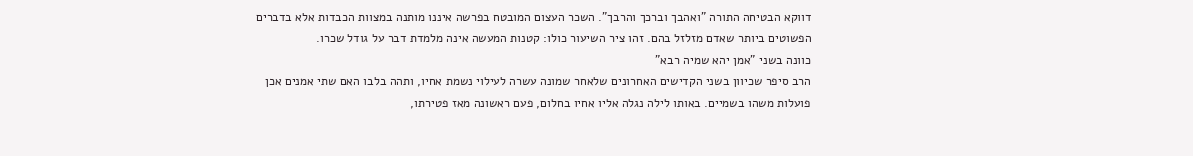דווקא הבטיחה התורה "ואהבך וברכך והרבך". השכר העצום המובטח בפרשה איננו מותנה במצוות הכבדות אלא בדברים הפשוטים ביותר שאדם מזלזל בהם. זהו ציר השיעור כולו: קטנות המעשה אינה מלמדת דבר על גודל שכרו.
כוונה בשני "אמן יהא שמיה רבא"
הרב סיפר שכיוון בשני הקדישים האחרונים שלאחר שמונה עשרה לעילוי נשמת אחיו, ותהה בלבו האם שתי אמנים אכן פועלות משהו בשמיים. באותו לילה נגלה אליו אחיו בחלום, פעם ראשונה מאז פטירתו,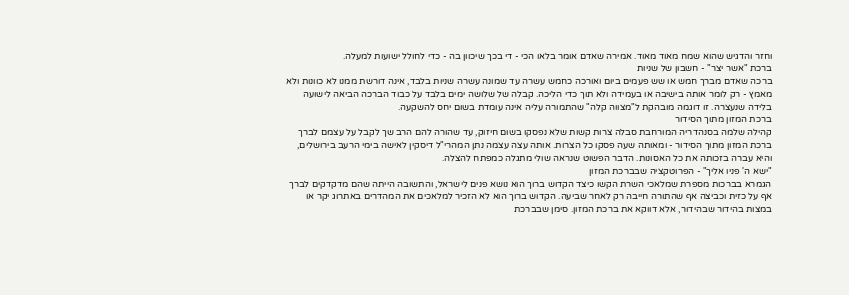וחזר והדגיש שהוא שמח מאוד מאוד. אמירה שאדם אומר בלאו הכי - די בכך שיכוון בה - כדי לחולל ישועות למעלה.
ברכת "אשר יצר" - חשבון של שניות
ברכה שאדם מברך חמש או שש פעמים ביום ואורכה כחמש עשרה עד שמונה עשרה שניות בלבד, אינה דורשת ממנו לא כוונות ולא מאמץ - רק לומר אותה בישיבה או בעמידה ולא תוך כדי הליכה. קבלה של שלושה ימים בלבד על כבוד הברכה הביאה לישועה בלידה שנעצרה. זו דוגמה מובהקת ל"מצווה קלה" שהתמורה עליה אינה עומדת בשום יחס להשקעה.
ברכת המזון מתוך הסידור
קהילה שלמה בסנהדריה המורחבת סבלה צרות קשות שלא נפסקו בשום חיזוק, עד שהורה להם הרב שך לקבל על עצמם לברך ברכת המזון מתוך הסידור - ומאותה שעה פסקו כל הצרות. אותה עצה עצמה נתן המהרי"ל דיסקין לאישה בימי הרעב בירושלים, והיא עברה בזכותה את כל האסונות. הדבר הפשוט שנראה שולי מתגלה כמפתח להצלה.
"ישא ה' פניו אליך" - הפרוטקציה שבברכת המזון
הגמרא בברכות מספרת שמלאכי השרת הקשו כיצד הקדוש ברוך הוא נושא פנים לישראל, והתשובה הייתה שהם מדקדקים לברך אף על כזית וכביצה אף שהתורה חייבה רק לאחר שביעה. הקדוש ברוך הוא לא הזכיר למלאכים את המהדרים באתרוג יקר או במצות בהידור שבהידור, אלא דווקא את ברכת המזון. סימן שבברכת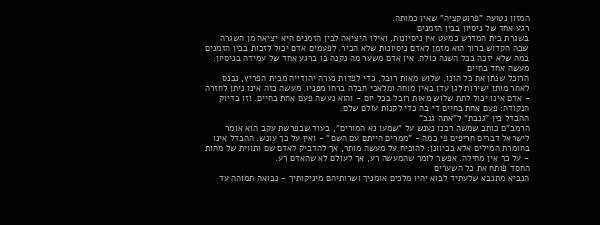המזון נטועה "פרוטקציה" שאין כמותה.
רגע אחד של ניסיון בבין הזמנים
בשגרת בית המדרש כמעט אין ניסיונות, ואילו היציאה לבין הזמנים היא יציאה מן השגרה שבה הקדוש ברוך הוא מזמן לאדם ניסיונות שלא הכיר. לפעמים אדם יכול לזכות בבין הזמנים במה שלא יזכה בכל השנה כולה. אין אדם משער מה נקנה בו ברגע אחד של עמידה בניסיון.
מעשה אחד בחיים
הרוכל שנתן את כל הונו, שלוש מאות רובל, כדי לפדות נערה יהודייה מבית הפריץ, נכנס לאחר מותו ישירות לגן עדן באין מוחה ומלאכי חבלה ברחו מפניו. מעשה כזה אינו ניתן לחזרה - אדם אינו יכול לתת שלוש מאות רובל בכל יום - והוא נעשה פעם אחת בחיים. וזו בדיוק הנקודה: פעם אחת בחיים די בה כדי לקנות עולם שלם.
ההבדל בין "גנבת" ל"אתה גנב"
הרמב"ם כותב שמשה רבנו נענש על "שמעו נא המורים", בעוד שבפרשת עקב הוא אומר לישראל דברים חריפים פי כמה - "ממרים הייתם עם השם" - ואין על כך עונש. ההבדל אינו בחומרת המילים אלא בכיוונן: להוכיח על מעשה מותר, אך להדביק לאדם שם ותווית של מהות - על כך אין מחילה. אפשר לומר שהמעשה רע, אך לעולם לא שהאדם רע.
החסד פותח את כל השערים
הנביא מתנבא שלעתיד לבוא יהיו מלכים אומניך ושרותיהם מיניקותיך - נבואה תמוהה עד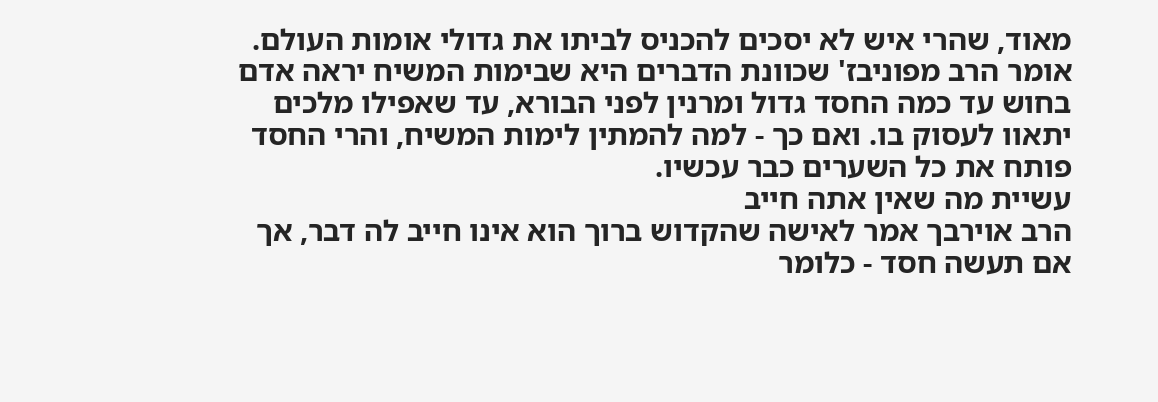מאוד, שהרי איש לא יסכים להכניס לביתו את גדולי אומות העולם. אומר הרב מפוניבז' שכוונת הדברים היא שבימות המשיח יראה אדם בחוש עד כמה החסד גדול ומרנין לפני הבורא, עד שאפילו מלכים יתאוו לעסוק בו. ואם כך - למה להמתין לימות המשיח, והרי החסד פותח את כל השערים כבר עכשיו.
עשיית מה שאין אתה חייב
הרב אוירבך אמר לאישה שהקדוש ברוך הוא אינו חייב לה דבר, אך אם תעשה חסד - כלומר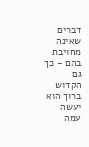דברים שאינה מחויבת בהם - כך גם הקדוש ברוך הוא יעשה עמה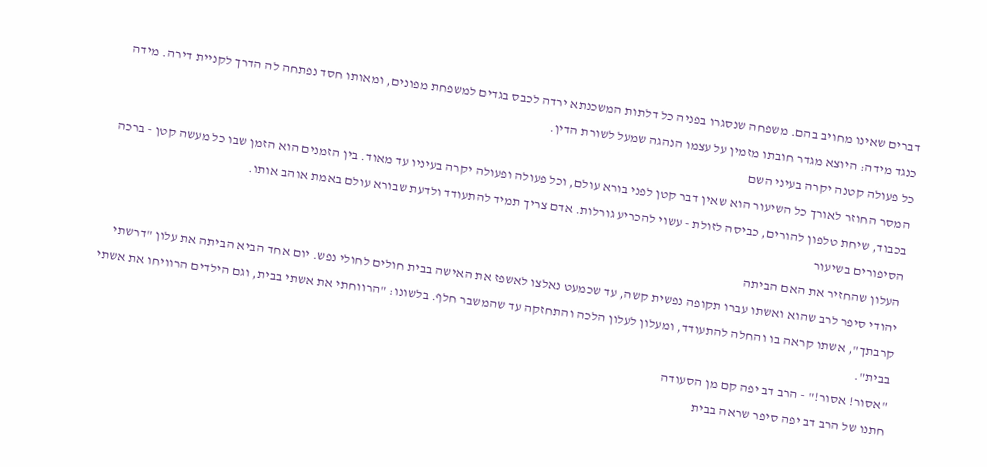דברים שאינו מחויב בהם. משפחה שנסגרו בפניה כל דלתות המשכנתא ירדה לכבס בגדים למשפחת מפונים, ומאותו חסד נפתחה לה הדרך לקניית דירה. מידה כנגד מידה: היוצא מגדר חובתו מזמין על עצמו הנהגה שמעל לשורת הדין.
כל פעולה קטנה יקרה בעיני השם
המסר החוזר לאורך כל השיעור הוא שאין דבר קטן לפני בורא עולם, וכל פעולה ופעולה יקרה בעיניו עד מאוד. בין הזמנים הוא הזמן שבו כל מעשה קטן - ברכה בכבוד, שיחת טלפון להורים, כביסה לזולת - עשוי להכריע גורלות. אדם צריך תמיד להתעודד ולדעת שבורא עולם באמת אוהב אותו.
הסיפורים בשיעור
העלון שהחזיר את האם הביתה
יהודי סיפר לרב שהוא ואשתו עברו תקופה נפשית קשה, עד שכמעט נאלצו לאשפז את האישה בבית חולים לחולי נפש. יום אחד הביא הביתה את עלון "דרשתי קרבתך", אשתו קראה בו והחלה להתעודד, ומעלון לעלון הלכה והתחזקה עד שהמשבר חלף. בלשונו: "הרווחתי את אשתי בבית, וגם הילדים הרוויחו את אשתי בבית".
"אסור! אסור!" - הרב דב יפה קם מן הסעודה
חתנו של הרב דב יפה סיפר שראה בבית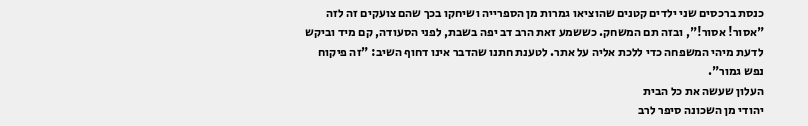כנסת ברכסים שני ילדים קטנים שהוציאו גמרות מן הספרייה ושיחקו בכך שהם צועקים זה לזה "אסור! אסור!", ובזה תם המשחק. כששמע זאת הרב דב יפה בשבת, לפני הסעודה, קם מיד וביקש לדעת מיהי המשפחה כדי ללכת אליה על אתר. לטענת חתנו שהדבר אינו דחוף השיב: "זה פיקוח נפש גמור".
העלון שעשה את כל הבית
יהודי מן השכונה סיפר לרב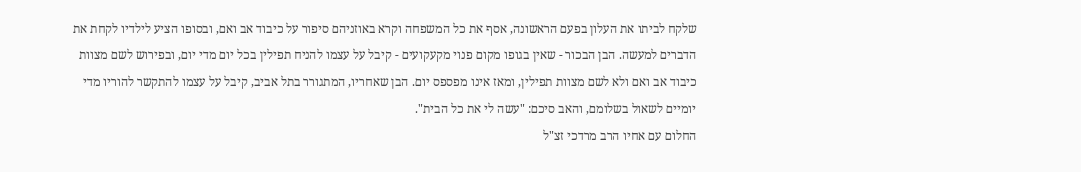שלקח לביתו את העלון בפעם הראשונה, אסף את כל המשפחה וקרא באוזניהם סיפור על כיבוד אב ואם, ובסופו הציע לילדיו לקחת את הדברים למעשה. הבן הבכור - שאין בגופו מקום פנוי מקעקועים - קיבל על עצמו להניח תפילין בכל יום מדי יום, ובפירוש לשם מצוות כיבוד אב ואם ולא לשם מצוות תפילין, ומאז אינו מפספס יום. הבן שאחריו, המתגורר בתל אביב, קיבל על עצמו להתקשר להוריו מדי יומיים לשאול בשלומם, והאב סיכם: "עשה לי את כל הבית".
החלום עם אחיו הרב מרדכי זצ"ל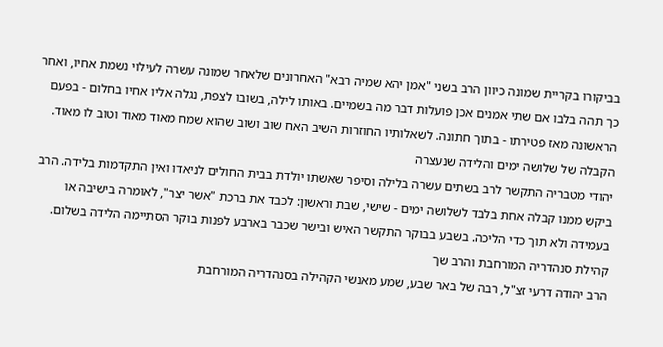בביקורו בקריית שמונה כיוון הרב בשני "אמן יהא שמיה רבא" האחרונים שלאחר שמונה עשרה לעילוי נשמת אחיו, ואחר כך תהה בלבו אם שתי אמנים אכן פועלות דבר מה בשמיים. באותו לילה, בשובו לצפת, נגלה אליו אחיו בחלום - בפעם הראשונה מאז פטירתו - בתוך חתונה. לשאלותיו החוזרות השיב האח שוב ושוב שהוא שמח מאוד מאוד וטוב לו מאוד.
הקבלה של שלושה ימים והלידה שנעצרה
יהודי מטבריה התקשר לרב בשתים עשרה בלילה וסיפר שאשתו יולדת בבית החולים לניאדו ואין התקדמות בלידה. הרב ביקש ממנו קבלה אחת בלבד לשלושה ימים - שישי, שבת וראשון: לכבד את ברכת "אשר יצר", לאומרה בישיבה או בעמידה ולא תוך כדי הליכה. בשבע בבוקר התקשר האיש ובישר שכבר בארבע לפנות בוקר הסתיימה הלידה בשלום.
קהילת סנהדריה המורחבת והרב שך
הרב יהודה דרעי זצ"ל, רבה של באר שבע, שמע מאנשי הקהילה בסנהדריה המורחבת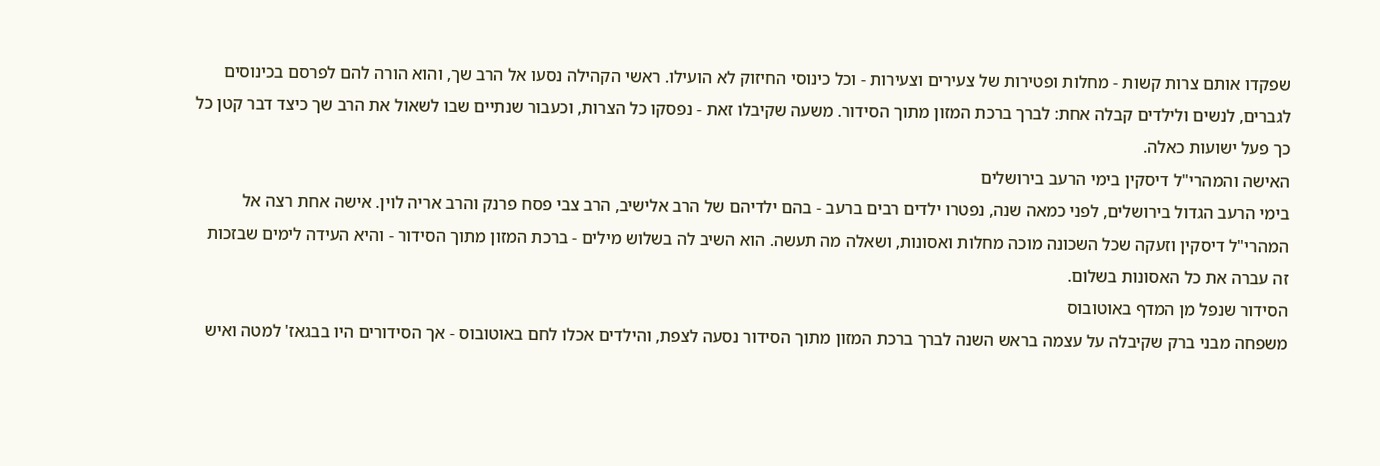שפקדו אותם צרות קשות - מחלות ופטירות של צעירים וצעירות - וכל כינוסי החיזוק לא הועילו. ראשי הקהילה נסעו אל הרב שך, והוא הורה להם לפרסם בכינוסים לגברים, לנשים ולילדים קבלה אחת: לברך ברכת המזון מתוך הסידור. משעה שקיבלו זאת - נפסקו כל הצרות, וכעבור שנתיים שבו לשאול את הרב שך כיצד דבר קטן כל כך פעל ישועות כאלה.
האישה והמהרי"ל דיסקין בימי הרעב בירושלים
בימי הרעב הגדול בירושלים, לפני כמאה שנה, נפטרו ילדים רבים ברעב - בהם ילדיהם של הרב אלישיב, הרב צבי פסח פרנק והרב אריה לוין. אישה אחת רצה אל המהרי"ל דיסקין וזעקה שכל השכונה מוכה מחלות ואסונות, ושאלה מה תעשה. הוא השיב לה בשלוש מילים - ברכת המזון מתוך הסידור - והיא העידה לימים שבזכות זה עברה את כל האסונות בשלום.
הסידור שנפל מן המדף באוטובוס
משפחה מבני ברק שקיבלה על עצמה בראש השנה לברך ברכת המזון מתוך הסידור נסעה לצפת, והילדים אכלו לחם באוטובוס - אך הסידורים היו בבגאז' למטה ואיש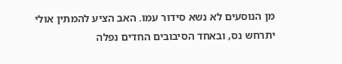מן הנוסעים לא נשא סידור עמו. האב הציע להמתין אולי יתרחש נס, ובאחד הסיבובים החדים נפלה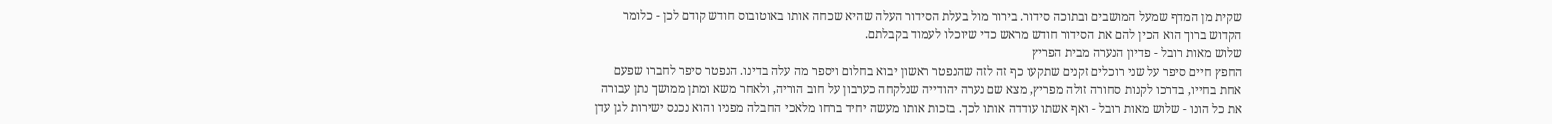שקית מן המדף שמעל המושבים ובתוכה סידור. בירור מול בעלת הסידור העלה שהיא שכחה אותו באוטובוס חודש קודם לכן - כלומר הקדוש ברוך הוא הכין להם את הסידור חודש מראש כדי שיוכלו לעמוד בקבלתם.
שלוש מאות רובל - פדיון הנערה מבית הפריץ
החפץ חיים סיפר על שני רוכלים זקנים שתקעו כף זה לזה שהנפטר ראשון יבוא בחלום ויספר מה עלה בדינו. הנפטר סיפר לחברו שפעם אחת בחייו, בדרכו לקנות סחורה זולה מפריץ, מצא שם נערה יהודייה שנלקחה כערבון על חוב הוריה, ולאחר משא ומתן ממושך נתן עבורה את כל הונו - שלוש מאות רובל - ואף אשתו עודדה אותו לכך. בזכות אותו מעשה יחיד ברחו מלאכי החבלה מפניו והוא נכנס ישירות לגן עדן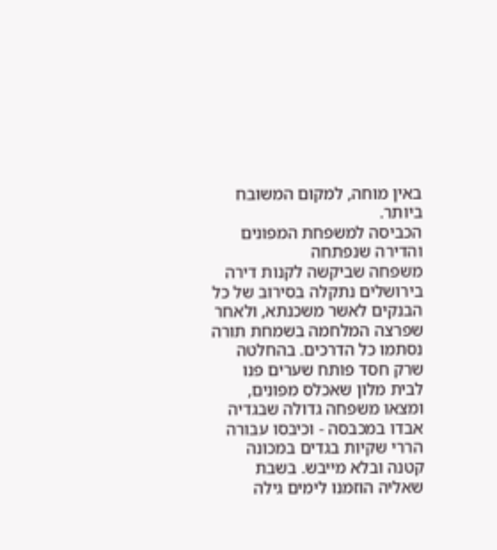באין מוחה, למקום המשובח ביותר.
הכביסה למשפחת המפונים והדירה שנפתחה
משפחה שביקשה לקנות דירה בירושלים נתקלה בסירוב של כל הבנקים לאשר משכנתא, ולאחר שפרצה המלחמה בשמחת תורה נסתמו כל הדרכים. בהחלטה שרק חסד פותח שערים פנו לבית מלון שאכלס מפונים, ומצאו משפחה גדולה שבגדיה אבדו במכבסה - וכיבסו עבורה הררי שקיות בגדים במכונה קטנה ובלא מייבש. בשבת שאליה הוזמנו לימים גילה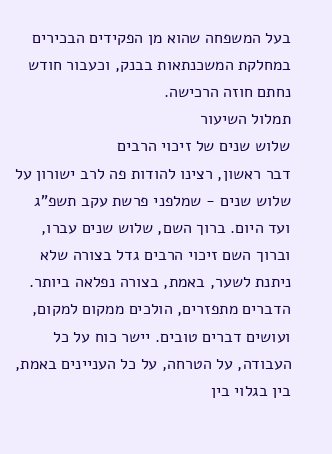בעל המשפחה שהוא מן הפקידים הבכירים במחלקת המשכנתאות בבנק, וכעבור חודש נחתם חוזה הרכישה.
תמלול השיעור
שלוש שנים של זיכוי הרבים
דבר ראשון, רצינו להודות פה לרב ישורון על שלוש שנים - שמלפני פרשת עקב תשפ"ג ועד היום. ברוך השם, שלוש שנים עברו, וברוך השם זיכוי הרבים גדל בצורה שלא ניתנת לשער, באמת, בצורה נפלאה ביותר.
הדברים מתפזרים, הולכים ממקום למקום, ועושים דברים טובים. יישר כוח על כל העבודה, על הטרחה, על כל העניינים באמת, בין בגלוי בין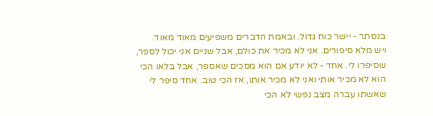בנסתר - יישר כוח גדול. ובאמת הדברים משפיעים מאוד מאוד.
ויש מלא סיפורים. אני לא מכיר את כולם, אבל שניים אני יכול לספר, שסיפרו לי. אחד - לא יודע אם הוא מסכים שאספר, אבל בלאו הכי הוא לא מכיר אותי ואני לא מכיר אותו, אז הכי טוב. אחד סיפר לי שאשתו עברה מצב נפשי לא הכי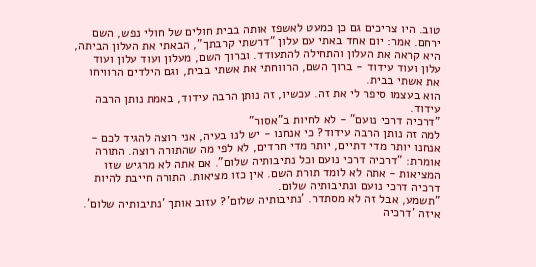טוב. היו צריכים גם כן כמעט לאשפז אותה בבית חולים של חולי נפש, השם ירחם. אמר: יום אחד באתי עם עלון "דרשתי קרבתך", הבאתי את העלון הביתה, היא קראה את העלון והתחילה להתעודד. וברוך השם, מעלון ועוד עלון ועוד עלון ועוד עידוד - ברוך השם, הרווחתי את אשתי בבית, וגם הילדים הרוויחו את אשתי בבית.
הוא בעצמו סיפר לי את זה. עכשיו, זה נותן הרבה עידוד, באמת נותן הרבה עידוד.
"דרכיה דרכי נועם" - לא לחיות ב"אסור"
למה זה נותן הרבה עידוד? כי אנחנו - יש לנו בעיה, אני רוצה להגיד לכם - אנחנו יותר מדי דתיים, יותר מדי חרדים, לא לפי מה שהתורה רוצה. התורה אומרת: "דרכיה דרכי נועם וכל נתיבותיה שלום". אם אתה לא מרגיש שזו המציאות - אתה לא לומד תורת השם. אין כזו מציאות. התורה חייבת להיות דרכיה דרכי נועם ונתיבותיה שלום.
"תשמע, אבל זה לא מסתדר. 'נתיבותיה שלום'? עזוב אותך 'נתיבותיה שלום'. איזה 'דרכיה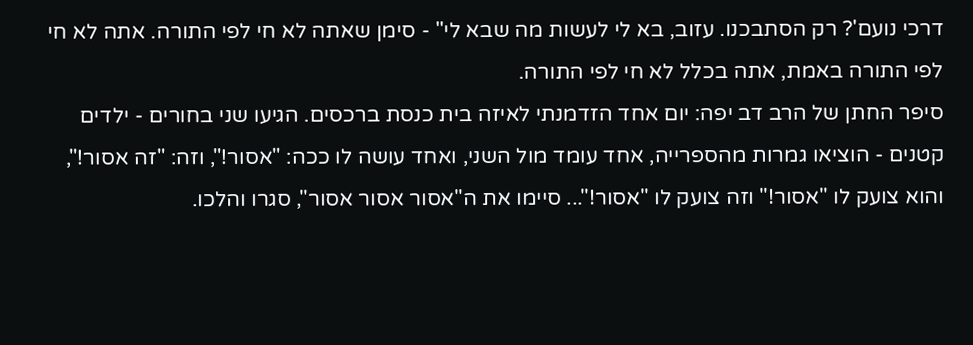דרכי נועם'? רק הסתבכנו. עזוב, בא לי לעשות מה שבא לי" - סימן שאתה לא חי לפי התורה. אתה לא חי לפי התורה באמת, אתה בכלל לא חי לפי התורה.
סיפר החתן של הרב דב יפה: יום אחד הזדמנתי לאיזה בית כנסת ברכסים. הגיעו שני בחורים - ילדים קטנים - הוציאו גמרות מהספרייה, אחד עומד מול השני, ואחד עושה לו ככה: "אסור!", וזה: "זה אסור!", והוא צועק לו "אסור!" וזה צועק לו "אסור!"... סיימו את ה"אסור אסור אסור", סגרו והלכו.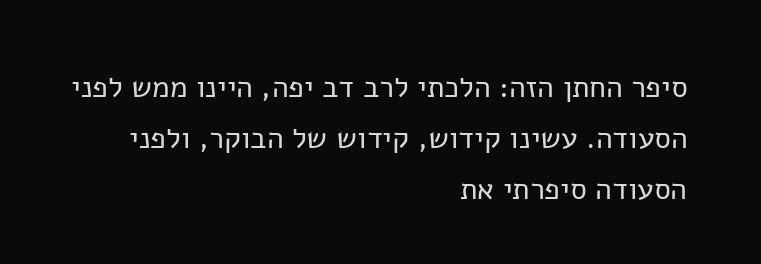סיפר החתן הזה: הלכתי לרב דב יפה, היינו ממש לפני הסעודה. עשינו קידוש, קידוש של הבוקר, ולפני הסעודה סיפרתי את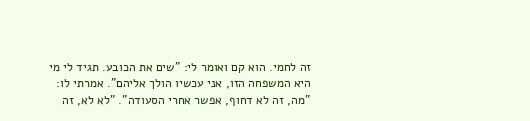זה לחמי. הוא קם ואומר לי: "שים את הכובע. תגיד לי מי היא המשפחה הזו, אני עכשיו הולך אליהם". אמרתי לו: "מה, זה לא דחוף, אפשר אחרי הסעודה". "לא לא, זה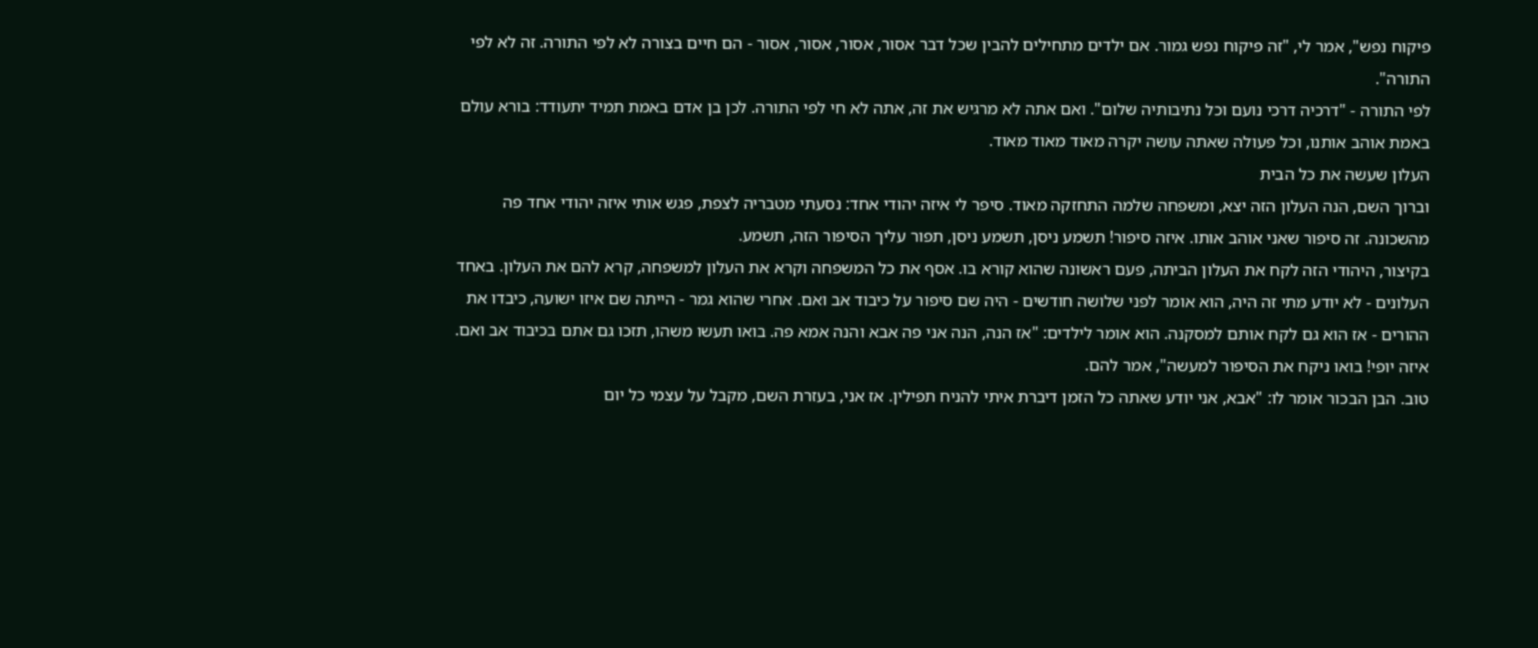פיקוח נפש", אמר לי, "זה פיקוח נפש גמור. אם ילדים מתחילים להבין שכל דבר אסור, אסור, אסור, אסור - הם חיים בצורה לא לפי התורה. זה לא לפי התורה".
לפי התורה - "דרכיה דרכי נועם וכל נתיבותיה שלום". ואם אתה לא מרגיש את זה, אתה לא חי לפי התורה. לכן בן אדם באמת תמיד יתעודד: בורא עולם באמת אוהב אותנו, וכל פעולה שאתה עושה יקרה מאוד מאוד מאוד.
העלון שעשה את כל הבית
וברוך השם, הנה העלון הזה יצא, ומשפחה שלמה התחזקה מאוד. סיפר לי איזה יהודי אחד: נסעתי מטבריה לצפת, פגש אותי איזה יהודי אחד פה מהשכונה. זה סיפור שאני אוהב אותו. איזה סיפור! תשמע ניסן, תשמע ניסן, תפור עליך הסיפור הזה, תשמע.
בקיצור, היהודי הזה לקח את העלון הביתה, פעם ראשונה שהוא קורא בו. אסף את כל המשפחה וקרא את העלון למשפחה, קרא להם את העלון. באחד העלונים - לא יודע מתי זה היה, הוא אומר לפני שלושה חודשים - היה שם סיפור על כיבוד אב ואם. אחרי שהוא גמר - הייתה שם איזו ישועה, כיבדו את ההורים - אז הוא גם לקח אותם למסקנה. הוא אומר לילדים: "אז הנה, הנה אני פה אבא והנה אמא פה. בואו תעשו משהו, תזכו גם אתם בכיבוד אב ואם. איזה יופי! בואו ניקח את הסיפור למעשה", אמר להם.
טוב. הבן הבכור אומר לו: "אבא, אני יודע שאתה כל הזמן דיברת איתי להניח תפילין. אז אני, בעזרת השם, מקבל על עצמי כל יום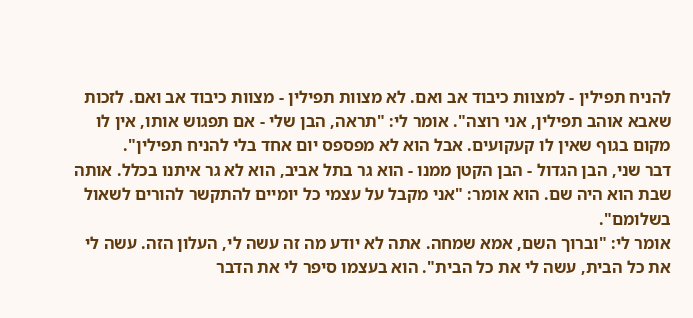להניח תפילין - למצוות כיבוד אב ואם. לא מצוות תפילין - מצוות כיבוד אב ואם. לזכות שאבא אוהב תפילין, אני רוצה". אומר לי: "תראה, הבן שלי - אם תפגוש אותו, אין לו מקום בגוף שאין לו קעקועים. אבל הוא לא מפספס יום אחד בלי להניח תפילין".
דבר שני, הבן הגדול - הבן הקטן ממנו - הוא גר בתל אביב, הוא לא גר איתנו בכלל. אותה שבת הוא היה שם. הוא אומר: "אני מקבל על עצמי כל יומיים להתקשר להורים לשאול בשלומם".
אומר לי: "וברוך השם, אמא שמחה. אתה לא יודע מה זה עשה לי, העלון הזה. עשה לי את כל הבית, עשה לי את כל הבית". הוא בעצמו סיפר לי את הדבר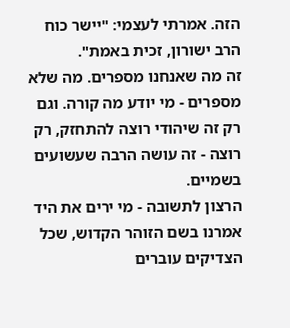הזה. אמרתי לעצמי: "יישר כוח הרב ישורון, זכית באמת".
זה מה שאנחנו מספרים. מה שלא מספרים - מי יודע מה קורה. וגם רק זה שיהודי רוצה להתחזק, רק רוצה - זה עושה הרבה שעשועים בשמיים.
הרצון לתשובה - מי ירים את היד
אמרנו בשם הזוהר הקדוש, שכל הצדיקים עוברים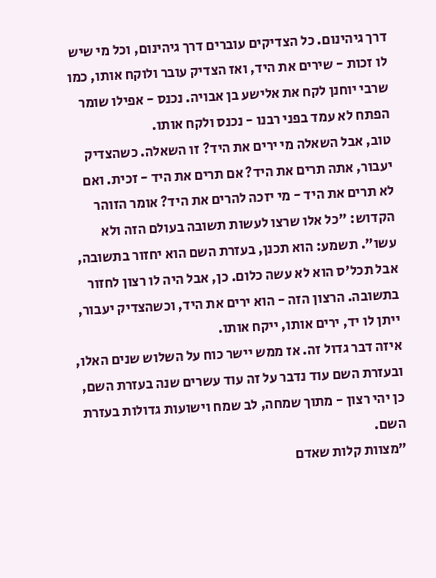דרך גיהינום. כל הצדיקים עוברים דרך גיהינום, וכל מי שיש לו זכות - שירים את היד, ואז הצדיק עובר ולוקח אותו, כמו שרבי יוחנן לקח את אלישע בן אבויה. נכנס - אפילו שומר הפתח לא עמד בפני רבנו - נכנס ולקח אותו.
טוב, אבל השאלה מי ירים את היד? זו השאלה. כשהצדיק יעבור, אתה תרים את היד? אם תרים את היד - זכית. ואם לא תרים את היד - מי יזכה להרים את היד? אומר הזוהר הקדוש: "כל אלו שרצו לעשות תשובה בעולם הזה ולא עשו". תשמע: הוא תכנן, בעזרת השם הוא יחזור בתשובה, אבל תכל'ס הוא לא עשה כלום. כן, אבל היה לו רצון לחזור בתשובה. הרצון הזה - הוא ירים את היד, וכשהצדיק יעבור, ייתן לו יד, ירים אותו, ייקח אותו.
איזה דבר גדול זה. אז ממש יישר כוח על השלוש שנים האלו, ובעזרת השם עוד נדבר על זה עוד עשרים שנה בעזרת השם, כן יהי רצון - מתוך שמחה, לב שמח וישועות גדולות בעזרת השם.
"מצוות קלות שאדם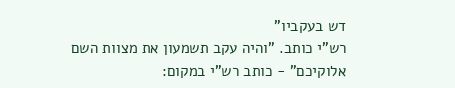דש בעקביו"
רש"י כותב. "והיה עקב תשמעון את מצוות השם אלוקיכם" - כותב רש"י במקום: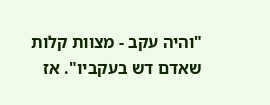"והיה עקב - מצוות קלות שאדם דש בעקביו". אז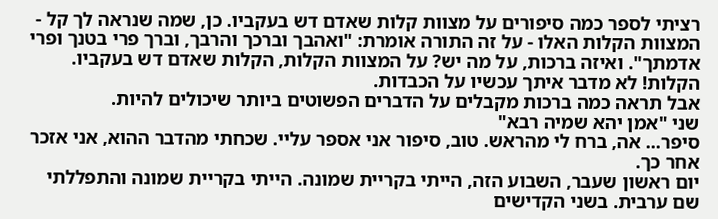רציתי לספר כמה סיפורים על מצוות קלות שאדם דש בעקביו. כן, שמה שנראה לך קל - המצוות הקלות האלו - על זה התורה אומרת: "ואהבך וברכך והרבך, וברך פרי בטנך ופרי אדמתך". ואיזה ברכות, על מה יש? על המצוות הקלות, הקלות שאדם דש בעקביו. הקלות! לא מדבר איתך עכשיו על הכבדות.
אבל תראה כמה ברכות מקבלים על הדברים הפשוטים ביותר שיכולים להיות.
שני "אמן יהא שמיה רבא"
סיפר... אה, ברח לי מהראש. טוב, סיפור אני אספר עליי. שכחתי מהדבר ההוא, אני אזכר אחר כך.
יום ראשון שעבר, השבוע הזה, הייתי בקריית שמונה. הייתי בקריית שמונה והתפללתי שם ערבית. בשני הקדישים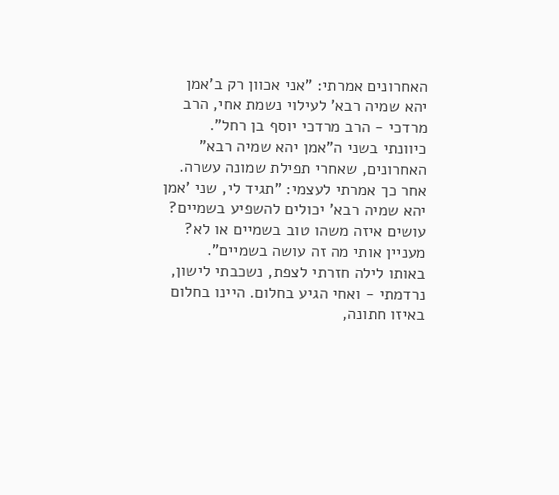האחרונים אמרתי: "אני אכוון רק ב'אמן יהא שמיה רבא' לעילוי נשמת אחי, הרב מרדכי - הרב מרדכי יוסף בן רחל". כיוונתי בשני ה"אמן יהא שמיה רבא" האחרונים, שאחרי תפילת שמונה עשרה.
אחר כך אמרתי לעצמי: "תגיד לי, שני 'אמן יהא שמיה רבא' יכולים להשפיע בשמיים? עושים איזה משהו טוב בשמיים או לא? מעניין אותי מה זה עושה בשמיים".
באותו לילה חזרתי לצפת, נשכבתי לישון, נרדמתי - ואחי הגיע בחלום. היינו בחלום באיזו חתונה,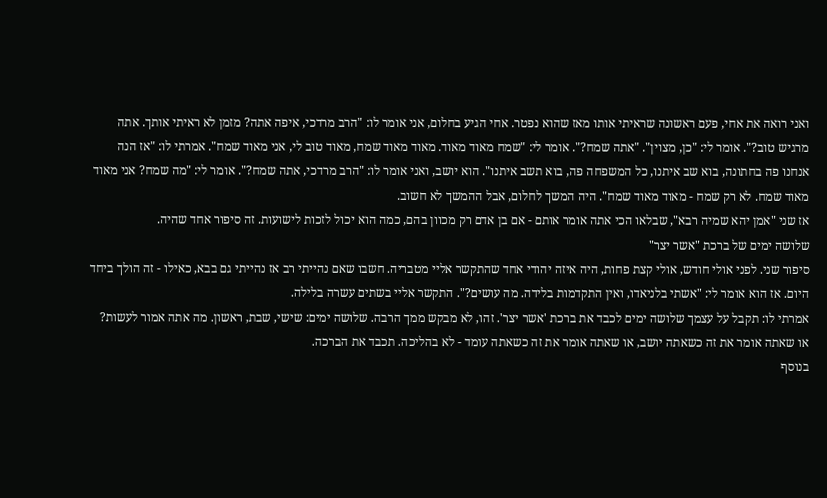ואני רואה את אחי, פעם ראשונה שראיתי אותו מאז שהוא נפטר. אחי הגיע בחלום, אני אומר לו: "הרב מרדכי, איפה אתה? מזמן לא ראיתי אותך. אתה מרגיש טוב?". אומר לי: "כן, מצוין". "אתה שמח?". אומר לי: "שמח מאוד מאוד. מאוד מאוד שמח, מאוד טוב לי, אני מאוד שמח". אמרתי לו: "אז הנה אנחנו פה בחתונה, בוא שב איתנו, כל המשפחה פה, בוא תשב איתנו". הוא יושב, ואני אומר לו: "הרב מרדכי, אתה שמח?". אומר לי: "מה שמח? אני מאוד מאוד שמח. לא רק שמח - מאוד מאוד שמח". היה המשך לחלום, אבל ההמשך לא חשוב.
אז שני "אמן יהא שמיה רבא", שבלאו הכי אתה אומר אותם - אם בן אדם רק מכוון בהם, כמה הוא יכול לזכות לישועות. זה סיפור אחד שהיה.
שלושה ימים של ברכת "אשר יצר"
סיפור שני. לפני אולי חודש, אולי קצת פחות, היה איזה יהודי אחד שהתקשר אליי מטבריה. חשבו שאם נהייתי רב אז נהייתי גם בבא, כאילו - זה הולך ביחד היום. אז הוא אומר לי: "אשתי בלניאדו, ואין התקדמות בלידה. מה עושים?". התקשר אליי בשתים עשרה בלילה.
אמרתי לו: תקבל על עצמך שלושה ימים לכבד את ברכת 'אשר יצר'. זהו, לא מבקש ממך הרבה. שלושה ימים: שישי, שבת, ראשון. מה אתה אמור לעשות? או שאתה אומר את זה כשאתה יושב, או שאתה אומר את זה כשאתה עומד - לא בהליכה. תכבד את הברכה.
בנוסף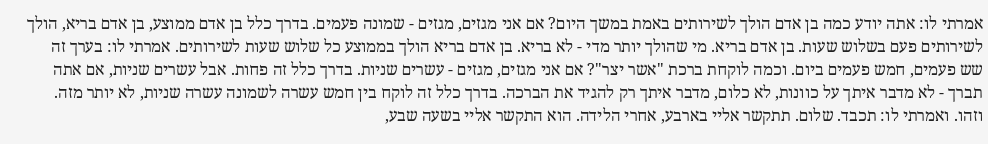אמרתי לו: אתה יודע כמה בן אדם הולך לשירותים באמת במשך היום? אם אני מגזים, מגזים - שמונה פעמים. בדרך כלל בן אדם ממוצע, בן אדם בריא, הולך לשירותים פעם בשלוש שעות. בן אדם בריא. מי שהולך יותר מדי - לא בריא. בן אדם בריא הולך בממוצע כל שלוש שעות לשירותים. אמרתי לו: בערך זה שש פעמים, חמש פעמים ביום. וכמה לוקחת ברכת "אשר יצר"? אם אני מגזים, מגזים - עשרים שניות. בדרך כלל זה פחות. אבל עשרים שניות, אם אתה תברך - לא מדבר איתך על כוונות, לא כלום, מדבר איתך רק להגיד את הברכה. בדרך כלל זה לוקח בין חמש עשרה לשמונה עשרה שניות, לא יותר מזה.
וזהו. ואמרתי לו: תכבד. שלום. תתקשר אליי בארבע, אחרי הלידה. הוא התקשר אליי בשעה שבע,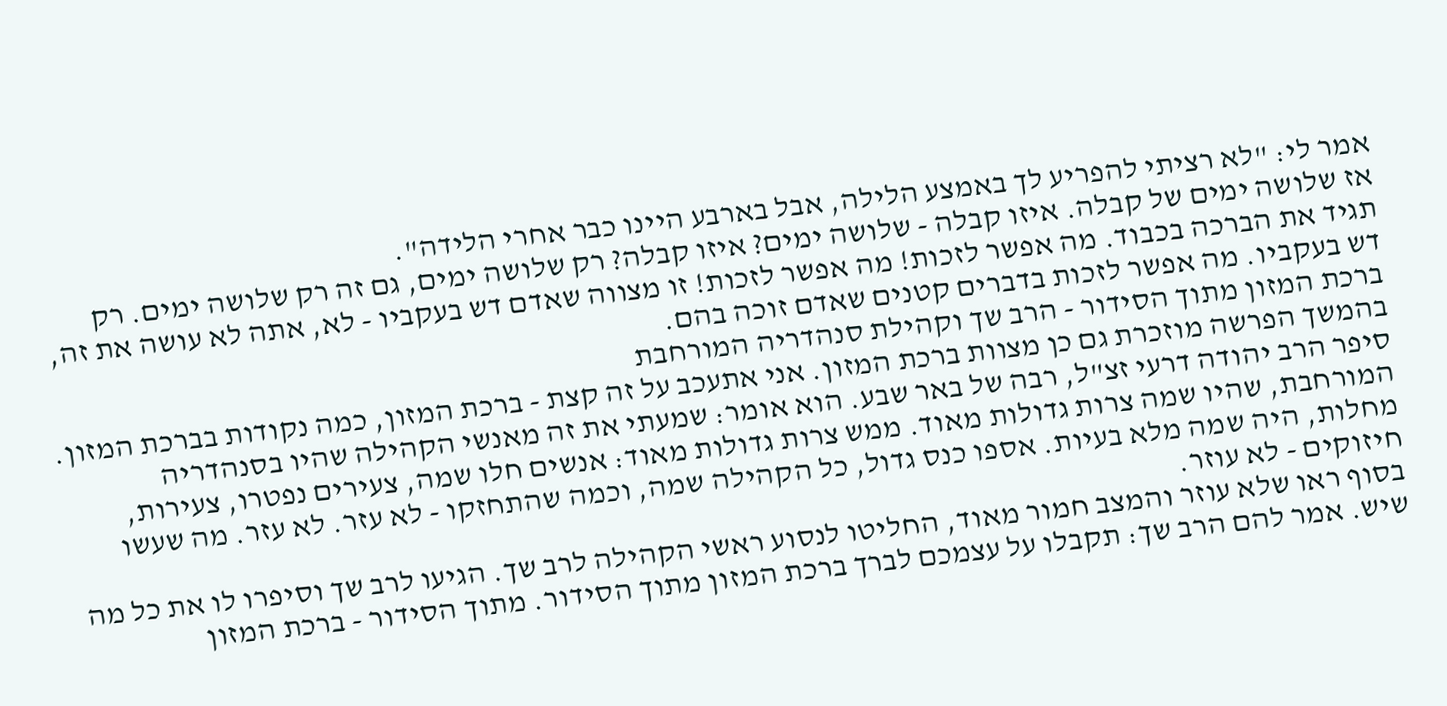אמר לי: "לא רציתי להפריע לך באמצע הלילה, אבל בארבע היינו כבר אחרי הלידה".
אז שלושה ימים של קבלה. איזו קבלה - שלושה ימים? איזו קבלה? רק שלושה ימים, גם זה רק שלושה ימים. רק תגיד את הברכה בכבוד. מה אפשר לזכות! מה אפשר לזכות! זו מצווה שאדם דש בעקביו - לא, אתה לא עושה את זה, דש בעקביו. מה אפשר לזכות בדברים קטנים שאדם זוכה בהם.
ברכת המזון מתוך הסידור - הרב שך וקהילת סנהדריה המורחבת
בהמשך הפרשה מוזכרת גם כן מצוות ברכת המזון. אני אתעכב על זה קצת - ברכת המזון, כמה נקודות בברכת המזון.
סיפר הרב יהודה דרעי זצ"ל, רבה של באר שבע. הוא אומר: שמעתי את זה מאנשי הקהילה שהיו בסנהדריה המורחבת, שהיו שמה צרות גדולות מאוד. ממש צרות גדולות מאוד: אנשים חלו שמה, צעירים נפטרו, צעירות, מחלות, היה שמה מלא בעיות. אספו כנס גדול, כל הקהילה שמה, וכמה שהתחזקו - לא עזר. לא עזר. מה שעשו חיזוקים - לא עוזר.
בסוף ראו שלא עוזר והמצב חמור מאוד, החליטו לנסוע ראשי הקהילה לרב שך. הגיעו לרב שך וסיפרו לו את כל מה שיש. אמר להם הרב שך: תקבלו על עצמכם לברך ברכת המזון מתוך הסידור. מתוך הסידור - ברכת המזון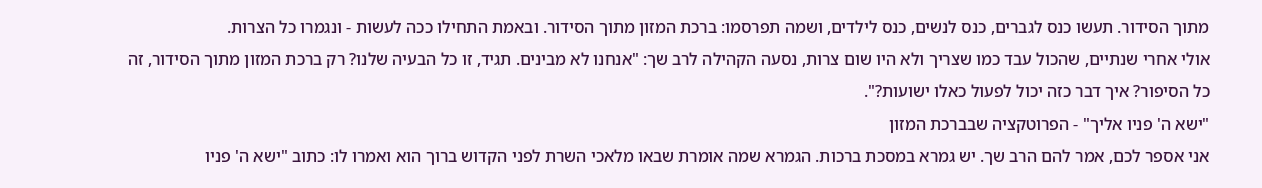מתוך הסידור. תעשו כנס לגברים, כנס לנשים, כנס לילדים, ושמה תפרסמו: ברכת המזון מתוך הסידור. ובאמת התחילו ככה לעשות - ונגמרו כל הצרות.
אולי אחרי שנתיים, שהכול עבד כמו שצריך ולא היו שום צרות, נסעה הקהילה לרב שך: "אנחנו לא מבינים. תגיד, זו כל הבעיה שלנו? רק ברכת המזון מתוך הסידור, זה כל הסיפור? איך דבר כזה יכול לפעול כאלו ישועות?".
"ישא ה' פניו אליך" - הפרוטקציה שבברכת המזון
אני אספר לכם, אמר להם הרב שך. יש גמרא במסכת ברכות. הגמרא שמה אומרת שבאו מלאכי השרת לפני הקדוש ברוך הוא ואמרו לו: כתוב "ישא ה' פניו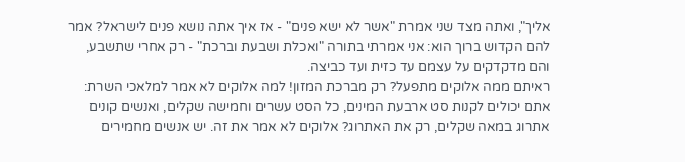אליך", ואתה מצד שני אמרת "אשר לא ישא פנים" - אז איך אתה נושא פנים לישראל? אמר להם הקדוש ברוך הוא: אני אמרתי בתורה "ואכלת ושבעת וברכת" - רק אחרי שתשבע, והם מדקדקים על עצמם עד כזית ועד כביצה.
ראיתם ממה אלוקים מתפעל? רק מברכת המזון! למה אלוקים לא אמר למלאכי השרת: אתם יכולים לקנות סט ארבעת המינים, כל הסט עשרים וחמישה שקלים, ואנשים קונים אתרוג במאה שקלים, רק את האתרוג? אלוקים לא אמר את זה. יש אנשים מחמירים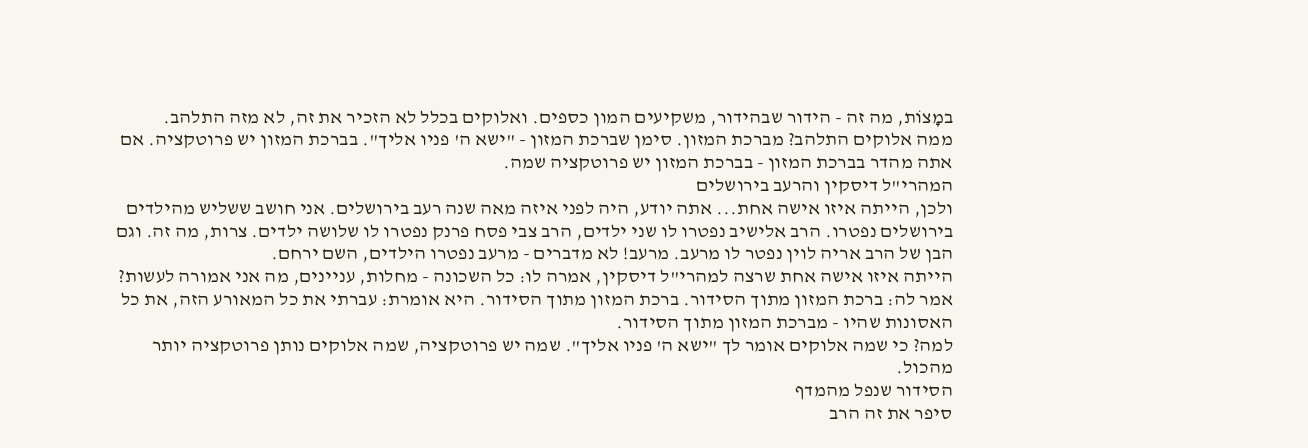במָצוֹת, מה זה - הידור שבהידור, משקיעים המון כספים. ואלוקים בכלל לא הזכיר את זה, לא מזה התלהב.
ממה אלוקים התלהב? מברכת המזון. סימן שברכת המזון - "ישא ה' פניו אליך". בברכת המזון יש פרוטקציה. אם אתה מהדר בברכת המזון - בברכת המזון יש פרוטקציה שמה.
המהרי"ל דיסקין והרעב בירושלים
ולכן, הייתה איזו אישה אחת... אתה יודע, היה לפני איזה מאה שנה רעב בירושלים. אני חושב ששליש מהילדים בירושלים נפטרו. הרב אלישיב נפטרו לו שני ילדים, הרב צבי פסח פרנק נפטרו לו שלושה ילדים. צרות, מה זה. וגם הבן של הרב אריה לוין נפטר לו מרעב. מרעב! לא מדברים - מרעב נפטרו הילדים, השם ירחם.
הייתה איזו אישה אחת שרצה למהרי"ל דיסקין, אמרה לו: כל השכונה - מחלות, עניינים, מה אני אמורה לעשות? אמר לה: ברכת המזון מתוך הסידור. ברכת המזון מתוך הסידור. היא אומרת: עברתי את כל המאורע הזה, את כל האסונות שהיו - מברכת המזון מתוך הסידור.
למה? כי שמה אלוקים אומר לך "ישא ה' פניו אליך". שמה יש פרוטקציה, שמה אלוקים נותן פרוטקציה יותר מהכול.
הסידור שנפל מהמדף
סיפר את זה הרב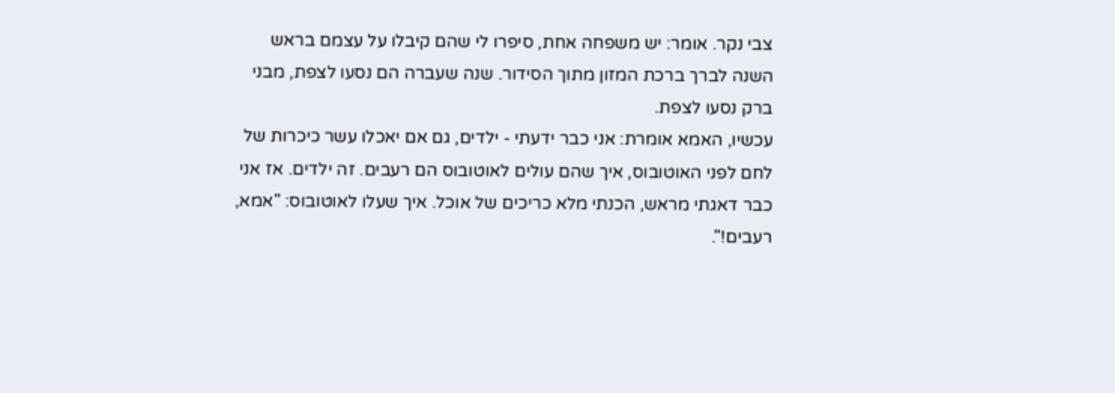צבי נקר. אומר: יש משפחה אחת, סיפרו לי שהם קיבלו על עצמם בראש השנה לברך ברכת המזון מתוך הסידור. שנה שעברה הם נסעו לצפת, מבני ברק נסעו לצפת.
עכשיו, האמא אומרת: אני כבר ידעתי - ילדים, גם אם יאכלו עשר כיכרות של לחם לפני האוטובוס, איך שהם עולים לאוטובוס הם רעבים. זה ילדים. אז אני כבר דאגתי מראש, הכנתי מלא כריכים של אוכל. איך שעלו לאוטובוס: "אמא, רעבים!".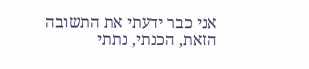אני כבר ידעתי את התשובה הזאת, הכנתי, נתתי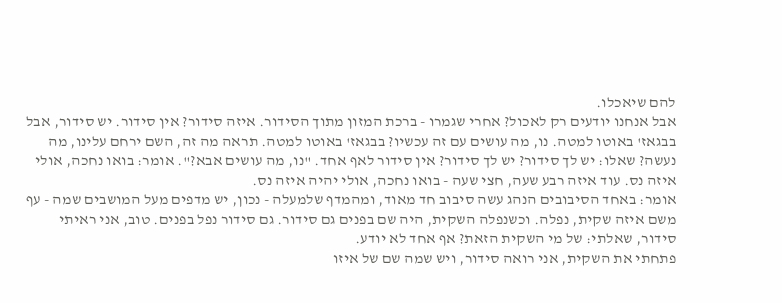להם שיאכלו.
אבל אנחנו יודעים רק לאכול? אחרי שגמרו - ברכת המזון מתוך הסידור. איזה סידור? אין סידור. יש סידור, אבל בבגאז' באוטו למטה. נו, מה עושים עם זה עכשיו? בבגאז' באוטו למטה. תראה מה זה, השם ירחם עלינו, מה נעשה? שאלו: יש לך סידור? יש לך סידור? אין סידור לאף אחד. "נו, מה עושים אבא?". אומר: בואו נחכה, אולי איזה נס. עוד איזה רבע שעה, חצי שעה - בואו נחכה, אולי יהיה איזה נס.
אומר: באחד הסיבובים הנהג עשה סיבוב חד מאוד, ומהמדף שלמעלה - נכון, יש מדפים מעל המושבים שמה - עף משם איזה שקית, נפלה. וכשנפלה השקית, היה שם בפנים גם סידור. גם סידור נפל בפנים. טוב, אני ראיתי סידור, שאלתי: של מי השקית הזאת? אף אחד לא יודע.
פתחתי את השקית, אני רואה סידור, ויש שמה שם של איזו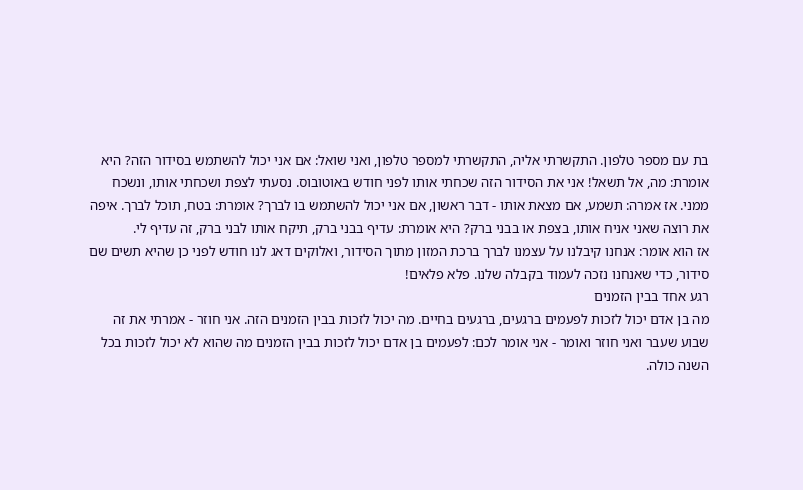בת עם מספר טלפון. התקשרתי אליה, התקשרתי למספר טלפון, ואני שואל: אם אני יכול להשתמש בסידור הזה? היא אומרת: מה, אל תשאל! אני את הסידור הזה שכחתי אותו לפני חודש באוטובוס. נסעתי לצפת ושכחתי אותו, ונשכח ממני. אז אמרה: תשמע, אם מצאת אותו - דבר ראשון, אם אני יכול להשתמש בו לברך? אומרת: בטח, תוכל לברך. איפה את רוצה שאני אניח אותו, בצפת או בבני ברק? היא אומרת: עדיף בבני ברק, תיקח אותו לבני ברק, זה עדיף לי.
אז הוא אומר: אנחנו קיבלנו על עצמנו לברך ברכת המזון מתוך הסידור, ואלוקים דאג לנו חודש לפני כן שהיא תשים שם סידור, כדי שאנחנו נזכה לעמוד בקבלה שלנו. פלא פלאים!
רגע אחד בבין הזמנים
מה בן אדם יכול לזכות לפעמים ברגעים, ברגעים בחיים. מה יכול לזכות בבין הזמנים הזה. אני חוזר - אמרתי את זה שבוע שעבר ואני חוזר ואומר - אני אומר לכם: לפעמים בן אדם יכול לזכות בבין הזמנים מה שהוא לא יכול לזכות בכל השנה כולה.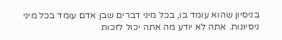בניסיון שהוא עומד בו, בכל מיני דברים שבן אדם עומד בכל מיני ניסיונות. אתה לא יודע מה אתה יכול לזכות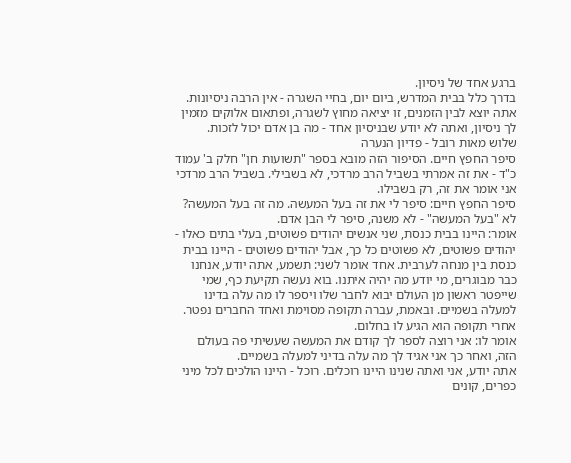ברגע אחד של ניסיון.
בדרך כלל בבית המדרש, ביום יום, בחיי השגרה - אין הרבה ניסיונות. אתה יוצא לבין הזמנים, זו יציאה מחוץ לשגרה, ופתאום אלוקים מזמין לך ניסיון, ואתה לא יודע שבניסיון אחד - מה בן אדם יכול לזכות.
שלוש מאות רובל - פדיון הנערה
סיפר החפץ חיים. הסיפור הזה מובא בספר "תשועות חן" חלק ב' עמוד כ"ד - את זה אמרתי בשביל הרב מרדכי, לא בשבילי. בשביל הרב מרדכי אני אומר את זה, רק בשבילו.
סיפר החפץ חיים: סיפר לי את זה בעל המעשה. מה זה בעל המעשה? לא "בעל המעשה" - לא משנה, סיפר לי הבן אדם.
אומר: היינו בבית כנסת, שני אנשים יהודים פשוטים, בעלי בתים כאלו - יהודים פשוטים, לא פשוטים כל כך, אבל יהודים פשוטים - היינו בבית כנסת בין מנחה לערבית. אחד אומר לשני: תשמע, אתה יודע, אנחנו כבר מבוגרים, מי יודע מה יהיה איתנו. בוא נעשה תקיעת כף, שמי שייפטר ראשון מן העולם יבוא לחבר שלו ויספר לו מה עלה בדינו למעלה בשמיים. ובאמת, עברה תקופה מסוימת ואחד החברים נפטר. אחרי תקופה הוא הגיע לו בחלום.
אומר לו: אני רוצה לספר לך קודם את המעשה שעשיתי פה בעולם הזה, ואחר כך אני אגיד לך מה עלה בדיני למעלה בשמיים.
אתה יודע, אני ואתה שנינו היינו רוכלים. רוכל - היינו הולכים לכל מיני כפרים, קונים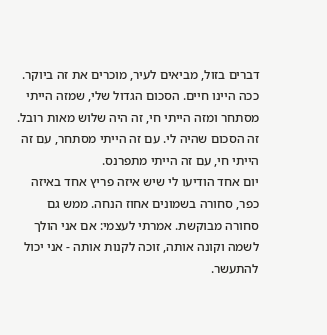דברים בזול, מביאים לעיר, מוכרים את זה ביוקר. ככה היינו חיים. הסכום הגדול שלי, שמזה הייתי מסתחר ומזה הייתי חי, זה היה שלוש מאות רובל. זה הסכום שהיה לי. עם זה הייתי מסתחר, עם זה הייתי חי, עם זה הייתי מתפרנס.
יום אחד הודיעו לי שיש איזה פריץ אחד באיזה כפר, סחורה בשמונים אחוז הנחה. ממש גם סחורה מבוקשת. אמרתי לעצמי: אם אני הולך לשמה וקונה אותה, זוכה לקנות אותה - אני יכול להתעשר.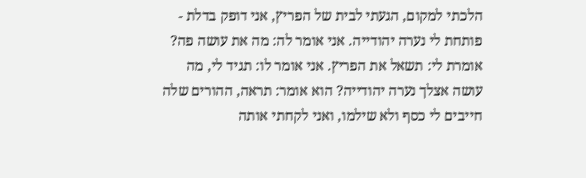הלכתי למקום, הגעתי לבית של הפריץ, אני דופק בדלת - פותחת לי נערה יהודייה. אני אומר לה: מה את עושה פה? אומרת לי: תשאל את הפריץ. אני אומר לו: תגיד לי, מה עושה אצלך נערה יהודייה? הוא אומר: תראה, ההורים שלה חייבים לי כסף ולא שילמו, ואני לקחתי אותה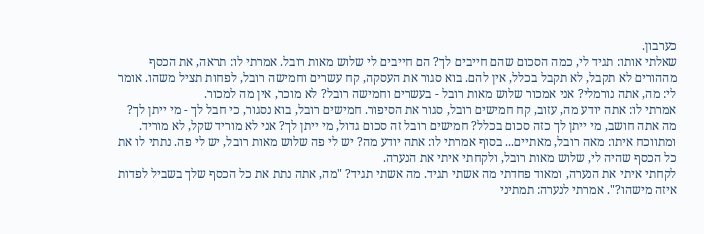כערבון.
שאלתי אותו: תגיד לי, כמה הסכום שהם חייבים לך? הם חייבים לי שלוש מאות רובל. אמרתי לו: תראה, את הכסף מההורים לא תקבל, לא תקבל בכלל, אין להם. בוא סגור את העסקה, קח עשרים וחמישה רובל, לפחות תציל משהו. אומר לי: מה, אתה נורמלי? אני אמכור שלוש מאות רובל - בעשרים וחמישה רובל? לא מוכר, אין מה למכור.
אמרתי לו: אתה יודע מה, עזוב, קח חמישים רובל, סגור את הסיפור. חמישים רובל, בוא נסגור, כי חבל לך - מי ייתן לך? מה אתה חושב, מי ייתן לך כזה סכום בכלל? חמישים רובל זה סכום גדול, מי ייתן לך? אני לא מוריד שקל, לא מוריד.
ומתווכח איתו: מאה רובל, מאתיים... בסוף אמרתי לו: אתה יודע מה? יש לי פה שלוש מאות רובל, יש לי פה. נתתי לו את כל הכסף שהיה לי, שלוש מאות רובל, ולקחתי איתי את הנערה.
לקחתי איתי את הנערה, ומאוד פחדתי מה אשתי תגיד. מה אשתי תגיד? "מה, אתה נתת את כל הכסף שלך בשביל לפדות איזה מישהו?". אמרתי לנערה: תמתיני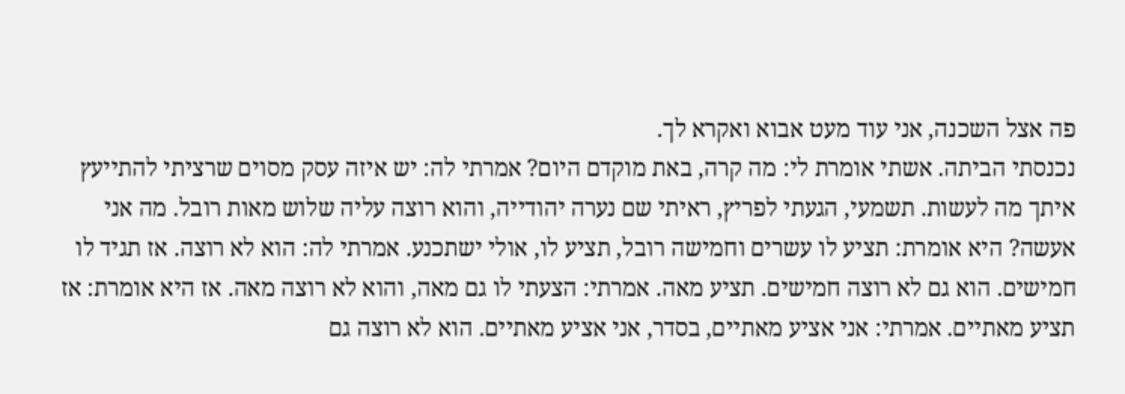פה אצל השכנה, אני עוד מעט אבוא ואקרא לך.
נכנסתי הביתה. אשתי אומרת לי: מה קרה, באת מוקדם היום? אמרתי לה: יש איזה עסק מסוים שרציתי להתייעץ איתך מה לעשות. תשמעי, הגעתי לפריץ, ראיתי שם נערה יהודייה, והוא רוצה עליה שלוש מאות רובל. מה אני אעשה? היא אומרת: תציע לו עשרים וחמישה רובל, תציע לו, אולי ישתכנע. אמרתי לה: הוא לא רוצה. אז תגיד לו חמישים. הוא גם לא רוצה חמישים. תציע מאה. אמרתי: הצעתי לו גם מאה, והוא לא רוצה מאה. אז היא אומרת: אז תציע מאתיים. אמרתי: אני אציע מאתיים, בסדר, אני אציע מאתיים. הוא לא רוצה גם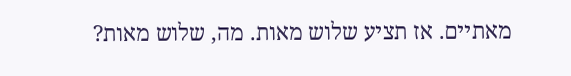מאתיים. אז תציע שלוש מאות. מה, שלוש מאות?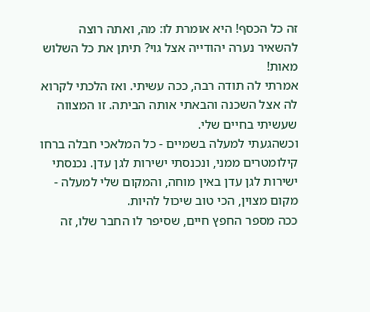זה כל הכסף! היא אומרת לו: מה, ואתה רוצה להשאיר נערה יהודייה אצל גוי? תיתן את כל השלוש מאות!
אמרתי לה תודה רבה, ככה עשיתי. ואז הלכתי לקרוא לה אצל השכנה והבאתי אותה הביתה. זו המצווה שעשיתי בחיים שלי.
וכשהגעתי למעלה בשמיים - כל המלאכי חבלה ברחו קילומטרים ממני, ונכנסתי ישירות לגן עדן. נכנסתי ישירות לגן עדן באין מוחה, והמקום שלי למעלה - מקום מצוין, הכי טוב שיכול להיות.
ככה מספר החפץ חיים, שסיפר לו החבר שלו, זה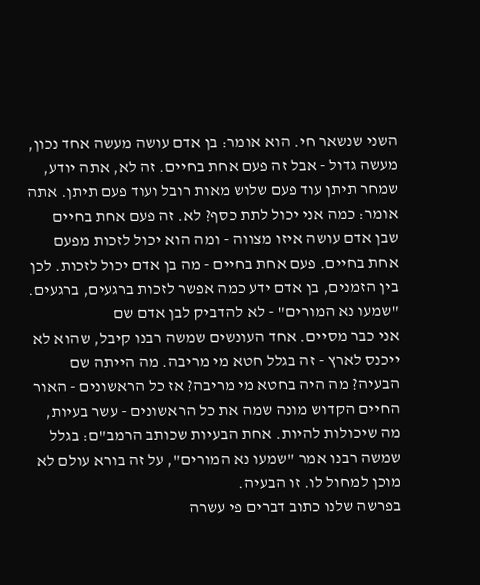השני שנשאר חי. הוא אומר: בן אדם עושה מעשה אחד נכון, מעשה גדול - אבל זה פעם אחת בחיים. זה לא, אתה יודע, שמחר תיתן עוד פעם שלוש מאות רובל ועוד פעם תיתן. אתה אומר: כמה אני יכול לתת כסף? לא. זה פעם אחת בחיים שבן אדם עושה איזו מצווה - ומה הוא יכול לזכות מפעם אחת בחיים. פעם אחת בחיים - מה בן אדם יכול לזכות. לכן בין הזמנים, בן אדם ידע כמה אפשר לזכות ברגעים, ברגעים.
"שמעו נא המורים" - לא להדביק לבן אדם שם
אני כבר מסיים. אחד העונשים שמשה רבנו קיבל, שהוא לא ייכנס לארץ - זה בגלל חטא מי מריבה. מה הייתה שם הבעיה? מה היה בחטא מי מריבה? אז כל הראשונים - האור החיים הקדוש מונה שמה את כל הראשונים - עשר בעיות, מה שיכולות להיות. אחת הבעיות שכותב הרמב"ם: בגלל שמשה רבנו אמר "שמעו נא המורים", על זה בורא עולם לא מוכן למחול לו. זו הבעיה.
בפרשה שלנו כתוב דברים פי עשרה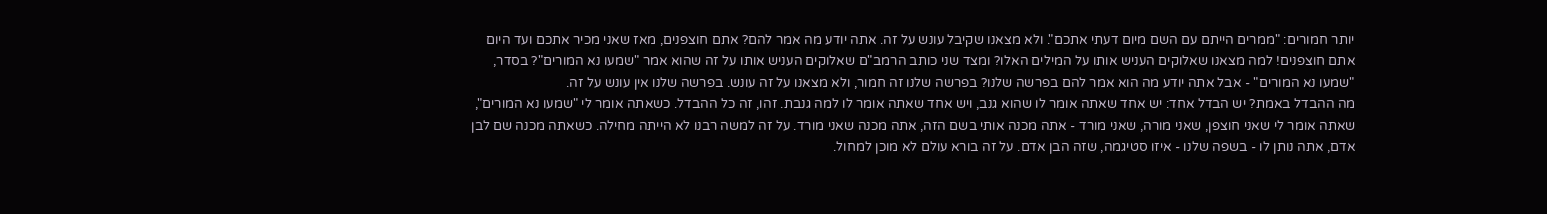יותר חמורים: "ממרים הייתם עם השם מיום דעתי אתכם". ולא מצאנו שקיבל עונש על זה. אתה יודע מה אמר להם? אתם חוצפנים, מאז שאני מכיר אתכם ועד היום אתם חוצפנים! למה מצאנו שאלוקים העניש אותו על המילים האלו? ומצד שני כותב הרמב"ם שאלוקים העניש אותו על זה שהוא אמר "שמעו נא המורים"? בסדר, "שמעו נא המורים" - אבל אתה יודע מה הוא אמר להם בפרשה שלנו? בפרשה שלנו זה חמור, ולא מצאנו על זה עונש. בפרשה שלנו אין עונש על זה.
מה ההבדל באמת? יש הבדל אחד: יש אחד שאתה אומר לו שהוא גנב, ויש אחד שאתה אומר לו למה גנבת. זהו, זה כל ההבדל. כשאתה אומר לי "שמעו נא המורים", שאתה אומר לי שאני חוצפן, שאני מורה, שאני מורד - אתה מכנה אותי בשם הזה, אתה מכנה שאני מורד. על זה למשה רבנו לא הייתה מחילה. כשאתה מכנה שם לבן אדם, אתה נותן לו - בשפה שלנו - איזו סטיגמה, שזה הבן אדם. על זה בורא עולם לא מוכן למחול.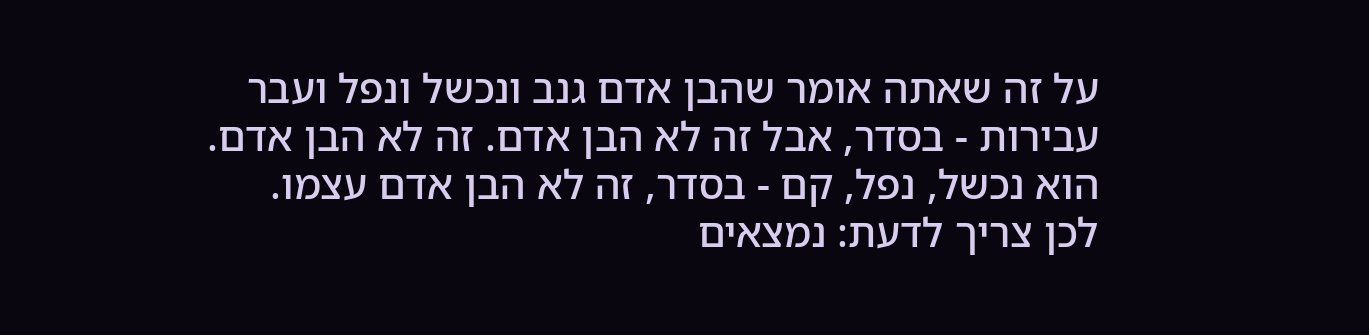על זה שאתה אומר שהבן אדם גנב ונכשל ונפל ועבר עבירות - בסדר, אבל זה לא הבן אדם. זה לא הבן אדם. הוא נכשל, נפל, קם - בסדר, זה לא הבן אדם עצמו.
לכן צריך לדעת: נמצאים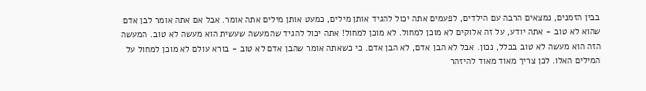בבין הזמנים, נמצאים הרבה עם הילדים, לפעמים אתה יכול להגיד אותן מילים, כמעט אותן מילים אתה אומר. אבל אם אתה אומר לבן אדם שהוא לא טוב - אתה יודע, על זה אלוקים לא מוכן למחול. לא מוכן למחול! אתה יכול להגיד שהמעשה שעשית הוא מעשה לא טוב. המעשה הזה הוא מעשה לא טוב בכלל, נכון. אבל לא הבן אדם, לא הבן אדם. כי כשאתה אומר שהבן אדם לא טוב - בורא עולם לא מוכן למחול על המילים האלו. לכן צריך מאוד מאוד להיזהר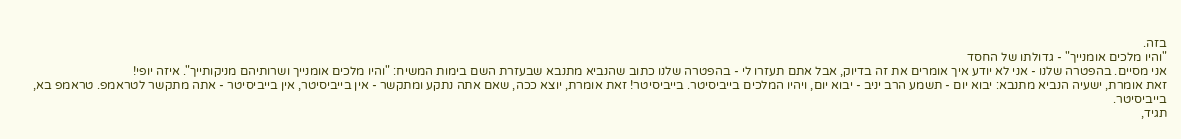בזה.
"והיו מלכים אומנייך" - גדולתו של החסד
אני מסיים. בהפטרה שלנו - אני לא יודע איך אומרים את זה בדיוק, אבל אתם תעזרו לי - בהפטרה שלנו כתוב שהנביא מתנבא שבעזרת השם בימות המשיח: "והיו מלכים אומנייך ושרותיהם מניקותייך". איזה יופי!
זאת אומרת, ישעיה הנביא מתנבא: יבוא יום - תשמע הרב יניב - יבוא יום, ויהיו המלכים בייביסיטר. בייביסיטר! זאת אומרת, יוצא ככה, שאם אתה נתקע ומתקשר - אין בייביסיטר, אין בייביסיטר - אתה מתקשר לטראמפ. טראמפ בא, בייביסיטר.
תגיד,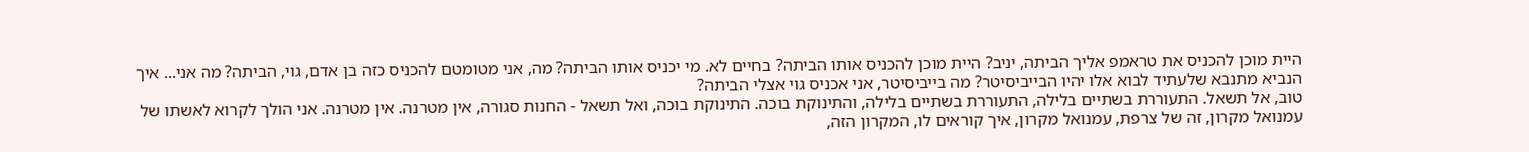היית מוכן להכניס את טראמפ אליך הביתה, יניב? היית מוכן להכניס אותו הביתה? בחיים לא. מי יכניס אותו הביתה? מה, אני מטומטם להכניס כזה בן אדם, גוי, הביתה? מה אני... איך הנביא מתנבא שלעתיד לבוא אלו יהיו הבייביסיטר? מה בייביסיטר, אני אכניס גוי אצלי הביתה?
טוב, אל תשאל. התעוררת בשתיים בלילה, התעוררת בשתיים בלילה, והתינוקת בוכה. התינוקת בוכה, ואל תשאל - החנות סגורה, אין מטרנה. אין מטרנה. אני הולך לקרוא לאשתו של עמנואל מקרון, זה של צרפת, עמנואל מקרון, איך קוראים לו, המקרון הזה,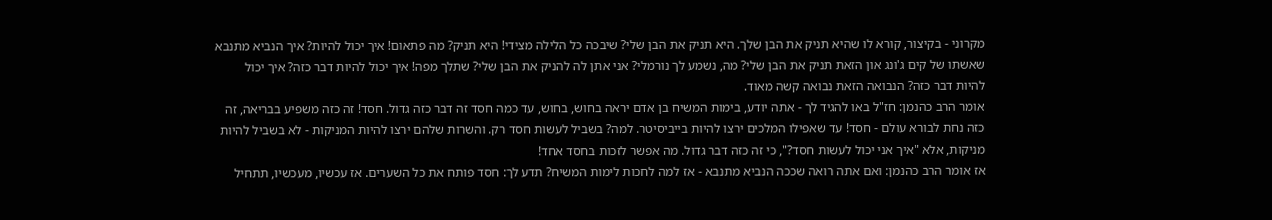מקרוני - בקיצור, קורא לו שהיא תניק את הבן שלך. היא תניק את הבן שלי? שיבכה כל הלילה מצידי! היא תניק? מה פתאום! איך יכול להיות? איך הנביא מתנבא שאשתו של קים ג'ונג און הזאת תניק את הבן שלי? מה, נשמע לך נורמלי? אני אתן לה להניק את הבן שלי? שתלך מפה! איך יכול להיות דבר כזה? איך יכול להיות דבר כזה? הנבואה הזאת נבואה קשה מאוד.
אומר הרב כהנמן: חז"ל באו להגיד לך - אתה יודע, בימות המשיח בן אדם יראה בחוש, בחוש, עד כמה חסד זה דבר כזה גדול. חסד! זה כזה משפיע בבריאה, זה כזה נחת לבורא עולם - חסד! עד שאפילו המלכים ירצו להיות בייביסיטר. למה? בשביל לעשות חסד רק. והשרות שלהם ירצו להיות המניקות - לא בשביל להיות מניקות, אלא "איך אני יכול לעשות חסד?", כי זה כזה דבר גדול. מה אפשר לזכות בחסד אחד!
אז אומר הרב כהנמן: ואם אתה רואה שככה הנביא מתנבא - אז למה לחכות לימות המשיח? תדע לך: חסד פותח את כל השערים. אז עכשיו, מעכשיו, תתחיל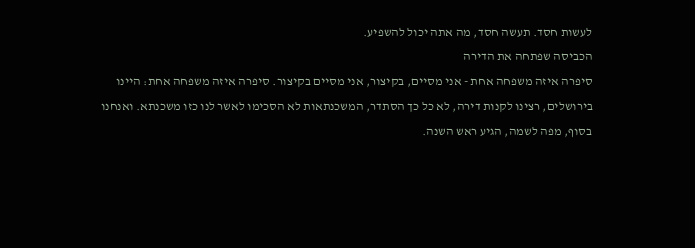לעשות חסד. תעשה חסד, מה אתה יכול להשפיע.
הכביסה שפתחה את הדירה
סיפרה איזה משפחה אחת - אני מסיים, בקיצור, אני מסיים בקיצור. סיפרה איזה משפחה אחת: היינו בירושלים, רצינו לקנות דירה, לא כל כך הסתדר, המשכנתאות לא הסכימו לאשר לנו כזו משכנתא. ואנחנו בסוף, מפה לשמה, הגיע ראש השנה.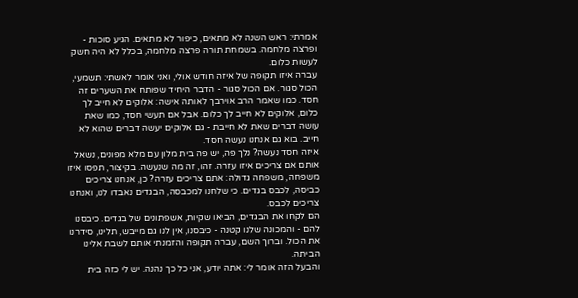אמרתי: ראש השנה לא מתאים, כיפור לא מתאים. הגיע סוכות - ופרצה מלחמה. בשמחת תורה פרצה מלחמה, בכלל לא היה חשק לעשות כלום.
עברה איזו תקופה של איזה חודש אולי, ואני אומר לאשתי: תשמעי, הכול סגור. אם הכול סגור - הדבר היחיד שפותח את השערים זה חסד. כמו שאמר הרב אוירבך לאותה אישה: אלוקים לא חייב לך כלום, אלוקים לא חייב לך כלום. אבל אם תעשי חסד, כמו שאת עושה דברים שאת לא חייבת - גם אלוקים יעשה דברים שהוא לא חייב. בוא גם אנחנו נעשה חסד.
איזה חסד נעשה? נלך פה, יש פה בית מלון עם מלא מפונים, נשאל אותם אם צריכים איזו עזרה. זהו, זה מה שנעשה. בקיצור, תפסו איזו משפחה, משפחה גדולה: אתם צריכים עזרה? כן, אנחנו צריכים כביסה, לכבס בגדים. כי שלחנו למכבסה, הבגדים נאבדו לנו, ואנחנו צריכים לכבס.
הם לקחו את הבגדים, הביאו שקיות, אשפתונים של בגדים. כיבסנו להם - והמכונה שלנו קטנה - כיבסנו, אין לנו גם מייבש, תלינו, סידרנו את הכול. וברוך השם, עברה תקופה והזמנתי אותם לשבת אלינו הביתה.
והבעל הזה אומר לי: אתה יודע, אני כל כך נהנה. יש לי כזה בית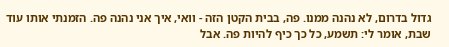גדול בדרום, לא נהנה ממנו. פה, בבית הקטן הזה - וואי, איך אני נהנה פה. הזמנתי אותו עוד שבת, אומר לי: תשמע, כל כך כיף להיות פה. אבל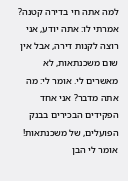למה אתה חי בדירה קטנה? אמרתי לו: אתה יודע, אני רוצה לקנות דירה, אבל אין שום משכנתאות, לא מאשרים לי. אומר לי: מה אתה מדבר? אני אחד הפקידים הבכירים בבנק הפועלים, של משכנתאות! אומר לי הבן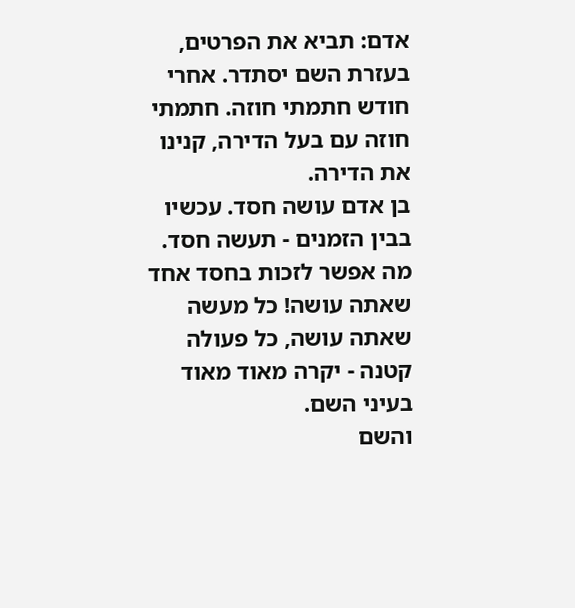אדם: תביא את הפרטים, בעזרת השם יסתדר. אחרי חודש חתמתי חוזה. חתמתי חוזה עם בעל הדירה, קנינו את הדירה.
בן אדם עושה חסד. עכשיו בבין הזמנים - תעשה חסד. מה אפשר לזכות בחסד אחד שאתה עושה! כל מעשה שאתה עושה, כל פעולה קטנה - יקרה מאוד מאוד בעיני השם.
והשם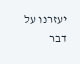יעזרנו על דבר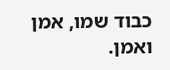כבוד שמו, אמן ואמן.